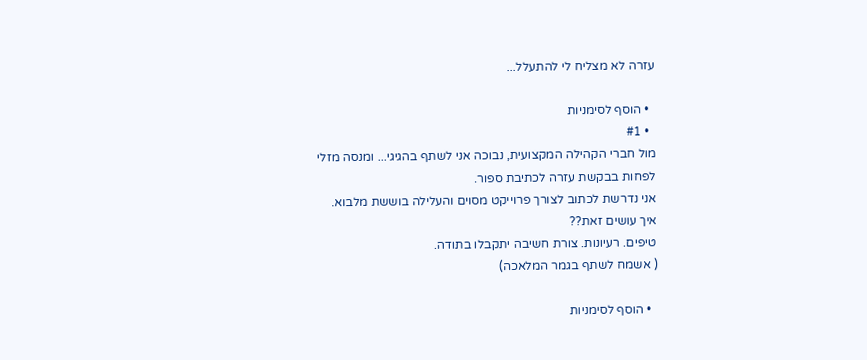עזרה לא מצליח לי להתעלל...

  • הוסף לסימניות
  • #1
מול חברי הקהילה המקצועית, נבוכה אני לשתף בהגיגי... ומנסה מזלי לפחות בבקשת עזרה לכתיבת ספור.
אני נדרשת לכתוב לצורך פרוייקט מסוים והעלילה בוששת מלבוא.
איך עושים זאת??
טיפים. רעיונות. צורת חשיבה יתקבלו בתודה.
( אשמח לשתף בגמר המלאכה)

  • הוסף לסימניות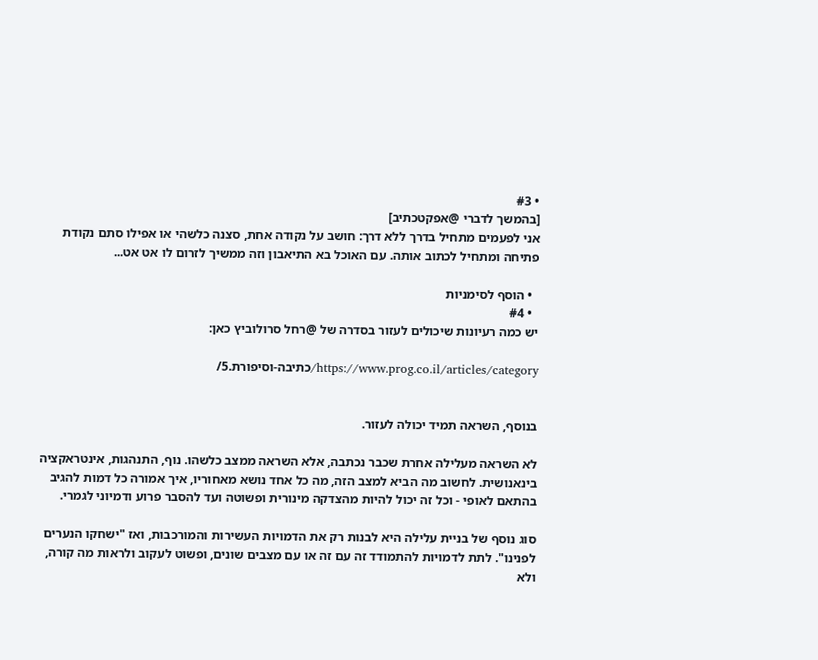• #3
[בהמשך לדברי @אפקטכתיב]
אני לפעמים מתחיל בדרך ללא דרך: חושב על נקודה אחת, סצנה כלשהי או אפילו סתם נקודת פתיחה ומתחיל לכתוב אותה. עם האוכל בא התיאבון וזה ממשיך לזרום לו אט אט...

  • הוסף לסימניות
  • #4
יש כמה רעיונות שיכולים לעזור בסדרה של @רחל סרולוביץ כאן:

https://www.prog.co.il/articles/category/כתיבה-וסיפורת.5/


בנוסף, השראה תמיד יכולה לעזור.

לא השראה מעלילה אחרת שכבר נכתבה, אלא השראה ממצב כלשהו. נוף, התנהגות, אינטראקציה בינאנושית. לחשוב מה הביא למצב הזה, מה כל אחד נושא מאחוריו, איך אמורה כל דמות להגיב בהתאם לאופי - וכל זה יכול להיות מהצדקה מינורית ופשוטה ועד להסבר פרוע ודמיוני לגמרי.

סוג נוסף של בניית עלילה היא לבנות רק את הדמויות העשירות והמורכבות, ואז "ישחקו הנערים לפנינו". לתת לדמויות להתמודד זה עם זה או עם מצבים שונים, ופשוט לעקוב ולראות מה קורה, ולא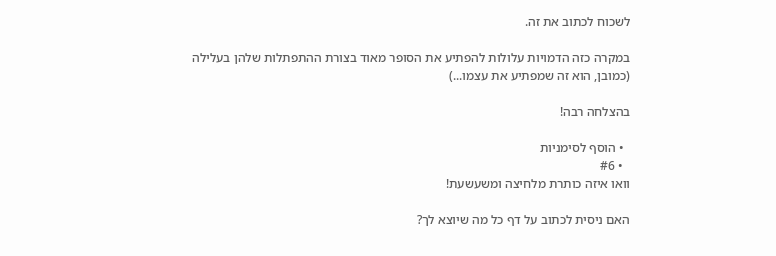לשכוח לכתוב את זה.

במקרה כזה הדמויות עלולות להפתיע את הסופר מאוד בצורת ההתפתלות שלהן בעלילה (כמובן, הוא זה שמפתיע את עצמו...)

בהצלחה רבה!

  • הוסף לסימניות
  • #6
וואו איזה כותרת מלחיצה ומשעשעת!

האם ניסית לכתוב על דף כל מה שיוצא לך?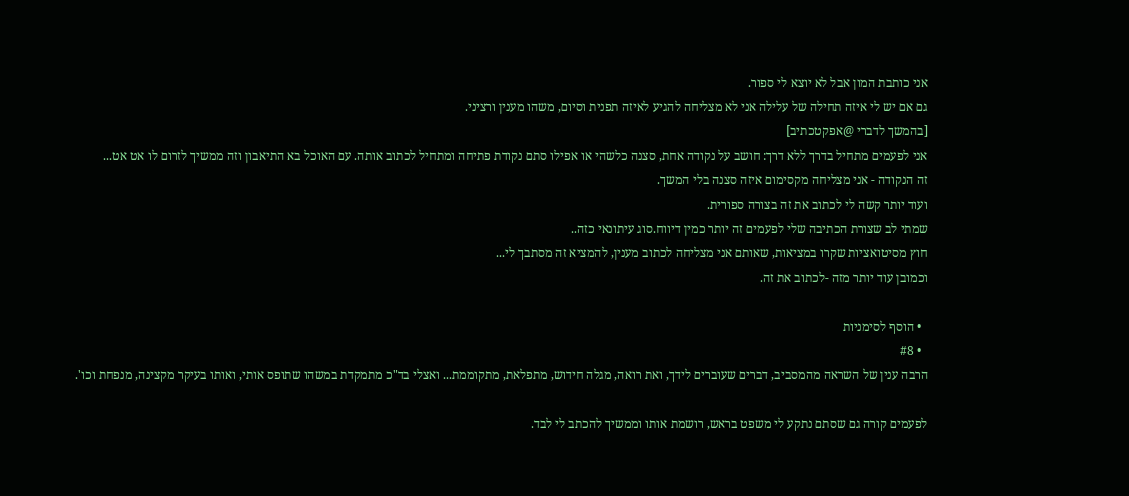אני כותבת המון אבל לא יוצא לי ספור.
גם אם יש לי איזה תחילה של עלילה אני לא מצליחה להגיע לאיזה תפנית וסיום, משהו מענין ורציני.
[בהמשך לדברי @אפקטכתיב]
אני לפעמים מתחיל בדרך ללא דרך: חושב על נקודה אחת, סצנה כלשהי או אפילו סתם נקודת פתיחה ומתחיל לכתוב אותה. עם האוכל בא התיאבון וזה ממשיך לזרום לו אט אט...
זה הנקודה - אני מצליחה מקסימום איזה סצנה בלי המשך.
ועוד יותר קשה לי לכתוב את זה בצורה ספורית.
שמתי לב שצורת הכתיבה שלי לפעמים זה יותר כמין דיווח.סוג עיתונאי כזה..
חוץ מסיטואציות שקרו במציאות, שאותם אני מצליחה לכתוב מענין, להמציא זה מסתבך לי...
וכמובן עוד יותר מזה -לכתוב את זה.

  • הוסף לסימניות
  • #8
הרבה ענין של השראה מהמסביב, דברים שעוברים לידך, ואת רואה, מגלה חידוש, מתפלאת, מתקוממת... ואצלי בד"כ מתמקדת במשהו שתופס אותי, ואותו בעיקר מקצינה, מנפחת וכו'.

לפעמים קורה גם שסתם נתקע לי משפט בראש, רושמת אותו וממשיך להכתב לי לבד.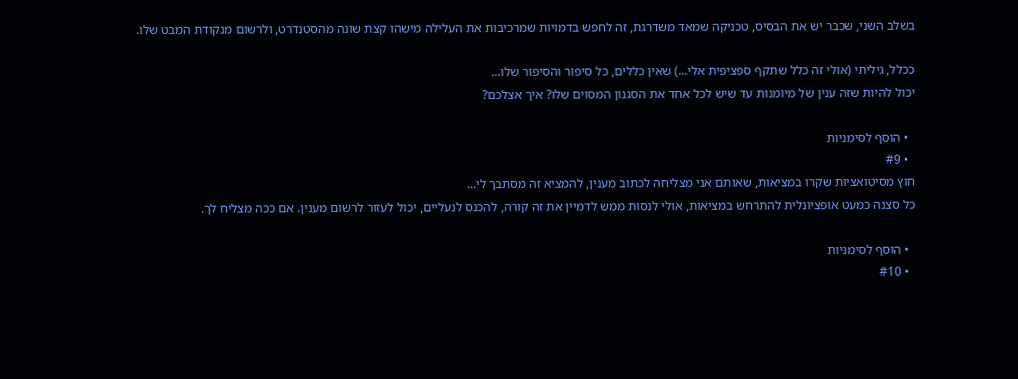בשלב השני, שכבר יש את הבסיס, טכניקה שמאד משדרגת, זה לחפש בדמויות שמרכיבות את העלילה מישהו קצת שונה מהסטנדרט, ולרשום מנקודת המבט שלו.

ככלל, גיליתי (אולי זה כלל שתקף ספציפית אלי...) שאין כללים, כל סיפור והסיפור שלו...
יכול להיות שזה ענין של מיומנות עד שיש לכל אחד את הסגנון המסוים שלו? איך אצלכם?

  • הוסף לסימניות
  • #9
חוץ מסיטואציות שקרו במציאות, שאותם אני מצליחה לכתוב מענין, להמציא זה מסתבך לי...
כל סצנה כמעט אופציונלית להתרחש במציאות, אולי לנסות ממש לדמיין את זה קורה, להכנס לנעליים, יכול לעזור לרשום מענין. אם ככה מצליח לך.

  • הוסף לסימניות
  • #10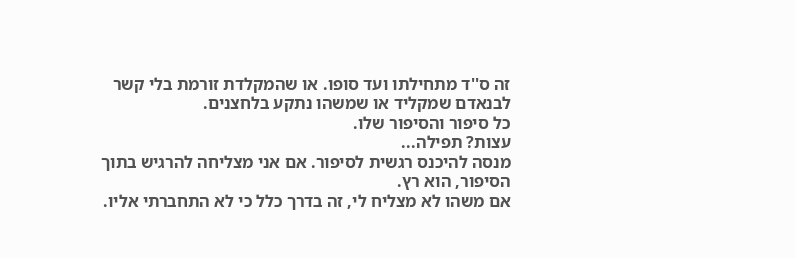זה ס''ד מתחילתו ועד סופו. או שהמקלדת זורמת בלי קשר לבנאדם שמקליד או שמשהו נתקע בלחצנים.
כל סיפור והסיפור שלו.
עצות? תפילה...
מנסה להיכנס רגשית לסיפור. אם אני מצליחה להרגיש בתוך הסיפור, הוא רץ.
אם משהו לא מצליח לי, זה בדרך כלל כי לא התחברתי אליו.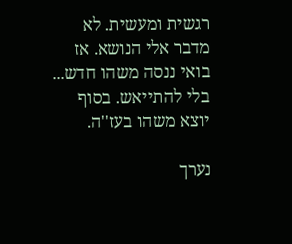רגשית ומעשית. לא מדבר אלי הנושא. אז בואי ננסה משהו חדש... בלי להתייאש. בסוף יוצא משהו בעז''ה.

נערך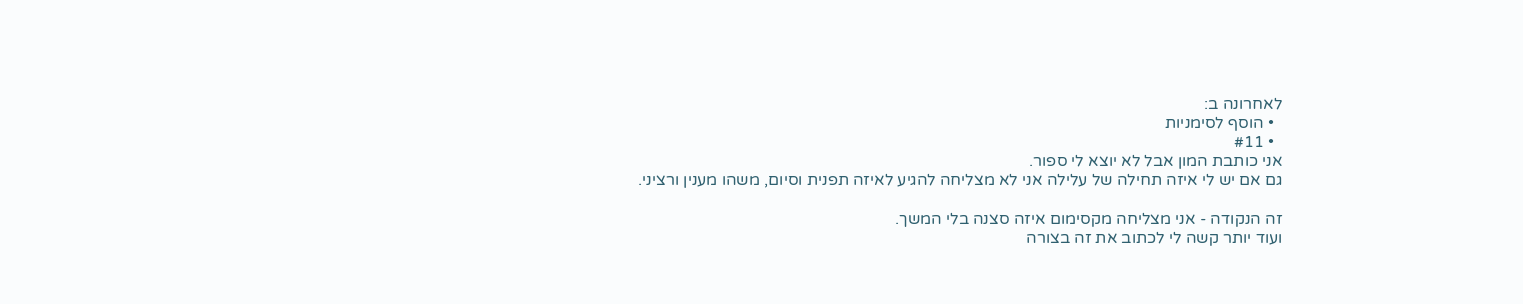לאחרונה ב:
  • הוסף לסימניות
  • #11
אני כותבת המון אבל לא יוצא לי ספור.
גם אם יש לי איזה תחילה של עלילה אני לא מצליחה להגיע לאיזה תפנית וסיום, משהו מענין ורציני.

זה הנקודה - אני מצליחה מקסימום איזה סצנה בלי המשך.
ועוד יותר קשה לי לכתוב את זה בצורה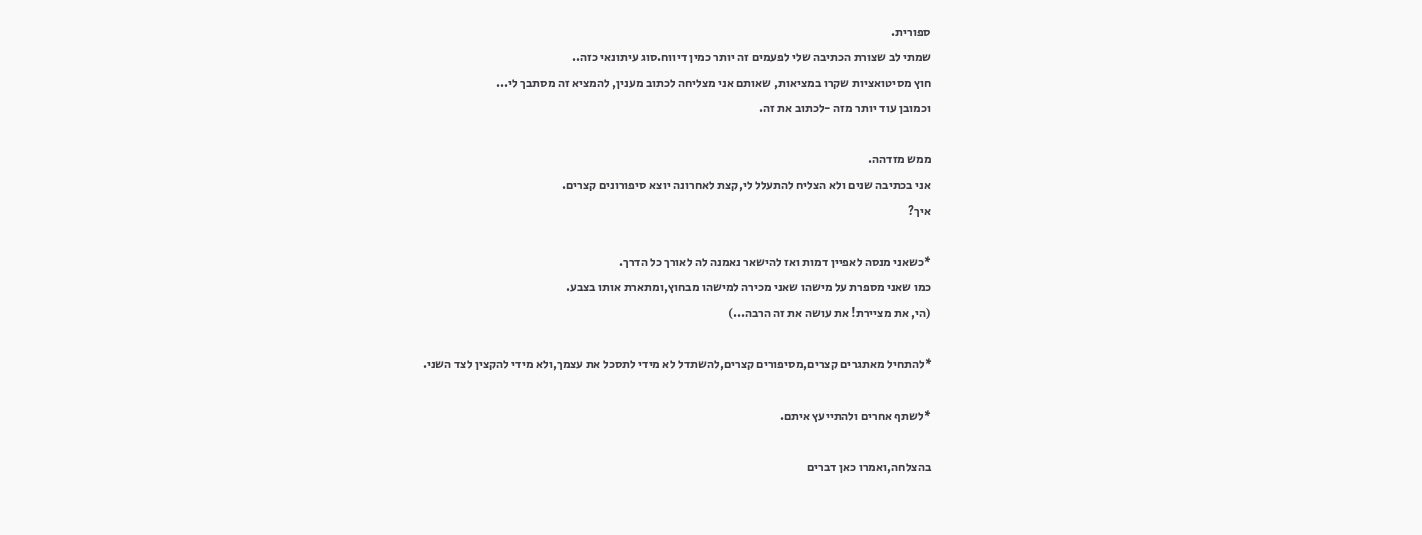ספורית.
שמתי לב שצורת הכתיבה שלי לפעמים זה יותר כמין דיווח.סוג עיתונאי כזה..
חוץ מסיטואציות שקרו במציאות, שאותם אני מצליחה לכתוב מענין, להמציא זה מסתבך לי...
וכמובן עוד יותר מזה -לכתוב את זה.

ממש מזדהה.
אני בכתיבה שנים ולא הצליח להתעלל לי,קצת לאחרונה יוצא סיפורונים קצרים.
איך?

*כשאני מנסה לאפיין דמות ואז להישאר נאמנה לה לאורך כל הדרך.
כמו שאני מספרת על מישהו שאני מכירה למישהו מבחוץ,ומתארת אותו בצבע.
(הי, את מציירת! את עושה את זה הרבה...)

*להתחיל מאתגרים קצרים,מסיפורים קצרים,להשתדל לא מידי לתסכל את עצמך,ולא מידי להקצין לצד השני.

*לשתף אחרים ולהתייעץ איתם.

בהצלחה,ואמרו כאן דברים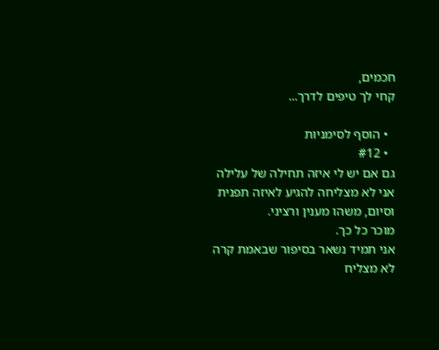חכמים,
קחי לך טיפים לדרך...

  • הוסף לסימניות
  • #12
גם אם יש לי איזה תחילה של עלילה אני לא מצליחה להגיע לאיזה תפנית וסיום, משהו מענין ורציני.
מוכר כל כך.
אני תמיד נשאר בסיפור שבאמת קרה לא מצליח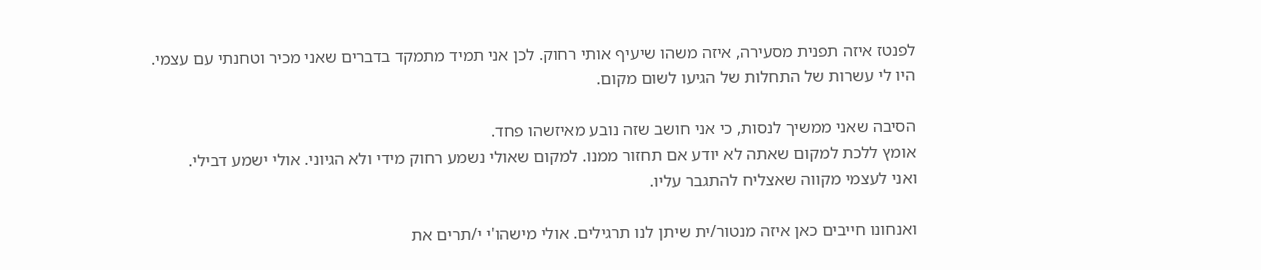לפנטז איזה תפנית מסעירה, איזה משהו שיעיף אותי רחוק. לכן אני תמיד מתמקד בדברים שאני מכיר וטחנתי עם עצמי.
היו לי עשרות של התחלות של הגיעו לשום מקום.

הסיבה שאני ממשיך לנסות, כי אני חושב שזה נובע מאיזשהו פחד.
אומץ ללכת למקום שאתה לא יודע אם תחזור ממנו. למקום שאולי נשמע רחוק מידי ולא הגיוני. אולי ישמע דבילי.
ואני לעצמי מקווה שאצליח להתגבר עליו.

ואנחונו חייבים כאן איזה מנטור/ית שיתן לנו תרגילים. אולי מישהו'י י/תרים את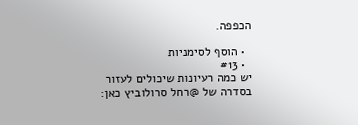הכפפה.

  • הוסף לסימניות
  • #13
יש כמה רעיונות שיכולים לעזור בסדרה של @רחל סרולוביץ כאן: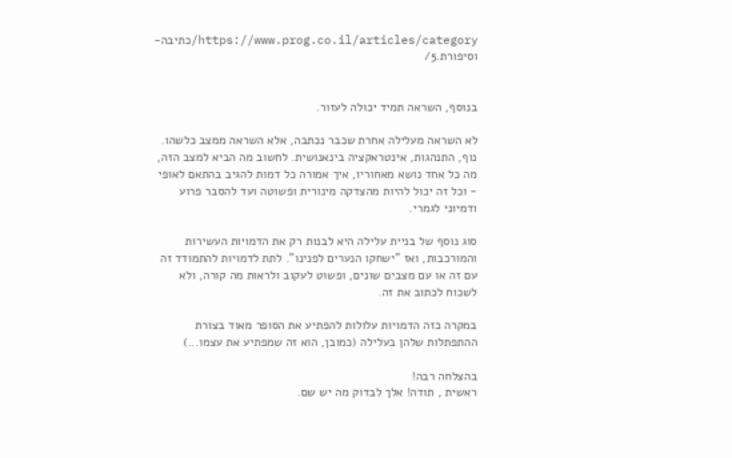https://www.prog.co.il/articles/category/כתיבה-וסיפורת.5/


בנוסף, השראה תמיד יכולה לעזור.

לא השראה מעלילה אחרת שכבר נכתבה, אלא השראה ממצב כלשהו. נוף, התנהגות, אינטראקציה בינאנושית. לחשוב מה הביא למצב הזה, מה כל אחד נושא מאחוריו, איך אמורה כל דמות להגיב בהתאם לאופי - וכל זה יכול להיות מהצדקה מינורית ופשוטה ועד להסבר פרוע ודמיוני לגמרי.

סוג נוסף של בניית עלילה היא לבנות רק את הדמויות העשירות והמורכבות, ואז "ישחקו הנערים לפנינו". לתת לדמויות להתמודד זה עם זה או עם מצבים שונים, ופשוט לעקוב ולראות מה קורה, ולא לשכוח לכתוב את זה.

במקרה כזה הדמויות עלולות להפתיע את הסופר מאוד בצורת ההתפתלות שלהן בעלילה (כמובן, הוא זה שמפתיע את עצמו...)

בהצלחה רבה!
ראשית , תודה! אלך לבדוק מה יש שם.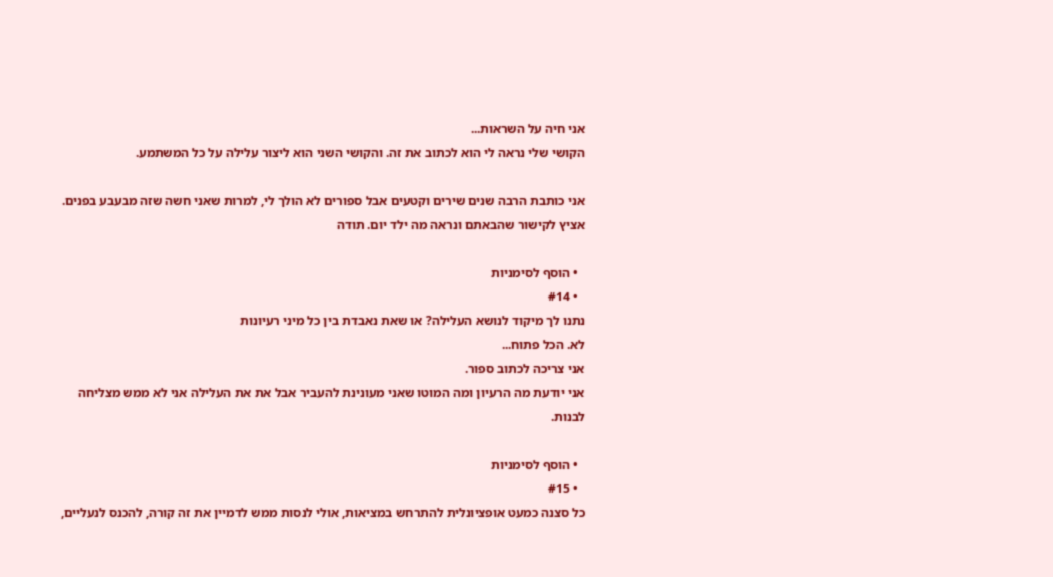אני חיה על השראות...
הקושי שלי נראה לי הוא לכתוב את זה. והקושי השני הוא ליצור עלילה על כל המשתמע.

אני כותבת הרבה שנים שירים וקטעים אבל ספורים לא הולך לי, למרות שאני חשה שזה מבעבע בפנים.
אציץ לקישור שהבאתם ונראה מה ילד יום. תודה

  • הוסף לסימניות
  • #14
נתנו לך מיקוד לנושא העלילה? או שאת נאבדת בין כל מיני רעיונות
לא. הכל פתוח...
אני צריכה לכתוב ספור.
אני יודעת מה הרעיון ומה המוטו שאני מעונינת להעביר אבל את את העלילה אני לא ממש מצליחה לבנות.

  • הוסף לסימניות
  • #15
כל סצנה כמעט אופציונלית להתרחש במציאות, אולי לנסות ממש לדמיין את זה קורה, להכנס לנעליים,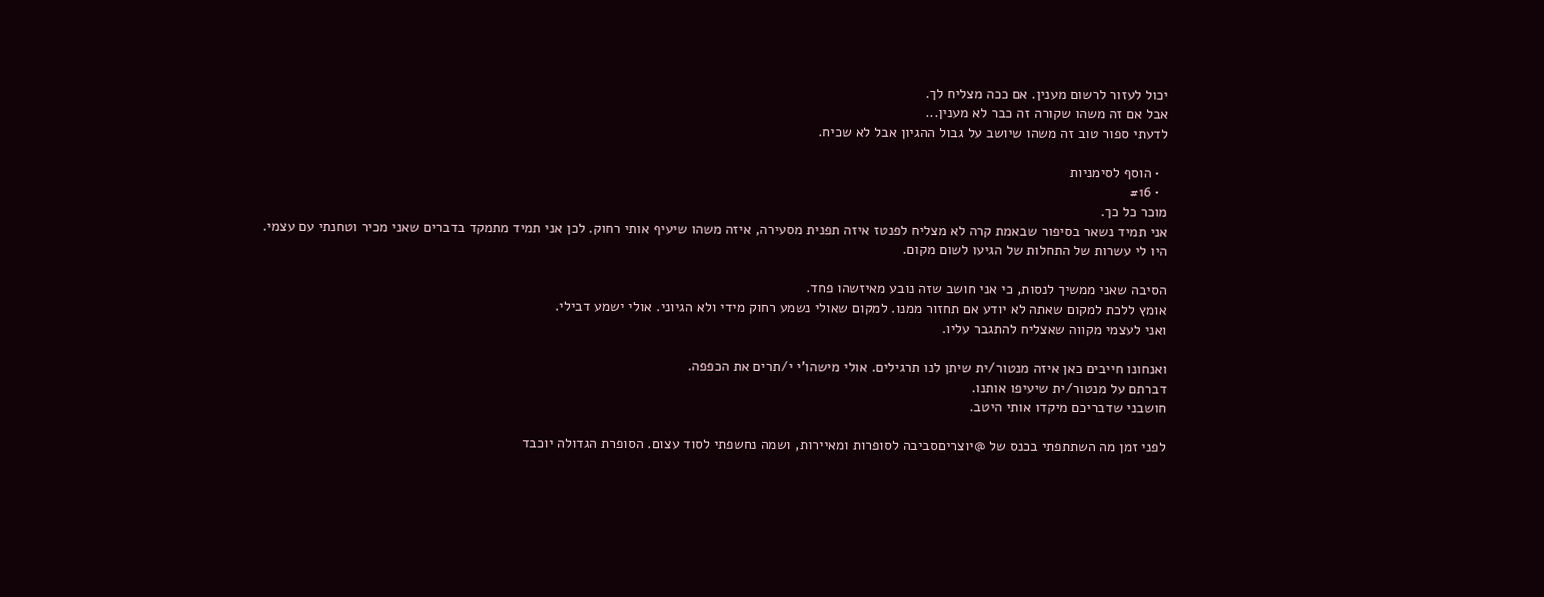יכול לעזור לרשום מענין. אם ככה מצליח לך.
אבל אם זה משהו שקורה זה כבר לא מענין...
לדעתי ספור טוב זה משהו שיושב על גבול ההגיון אבל לא שכיח.

  • הוסף לסימניות
  • #16
מוכר כל כך.
אני תמיד נשאר בסיפור שבאמת קרה לא מצליח לפנטז איזה תפנית מסעירה, איזה משהו שיעיף אותי רחוק. לכן אני תמיד מתמקד בדברים שאני מכיר וטחנתי עם עצמי.
היו לי עשרות של התחלות של הגיעו לשום מקום.

הסיבה שאני ממשיך לנסות, כי אני חושב שזה נובע מאיזשהו פחד.
אומץ ללכת למקום שאתה לא יודע אם תחזור ממנו. למקום שאולי נשמע רחוק מידי ולא הגיוני. אולי ישמע דבילי.
ואני לעצמי מקווה שאצליח להתגבר עליו.

ואנחונו חייבים כאן איזה מנטור/ית שיתן לנו תרגילים. אולי מישהו'י י/תרים את הכפפה.
דברתם על מנטור/ית שיעיפו אותנו.
חושבני שדבריכם מיקדו אותי היטב.

לפני זמן מה השתתפתי בכנס של @יוצריםסביבה לסופרות ומאיירות, ושמה נחשפתי לסוד עצום. הסופרת הגדולה יוכבד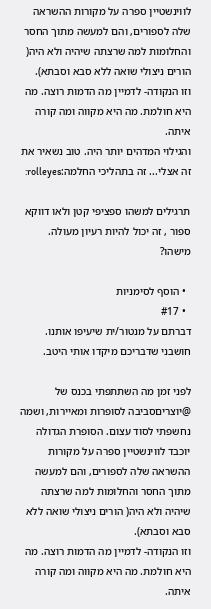לווינשטיין ספרה על מקורות ההשראה שלה לספורים, והם למעשה מתוך החסר והחלומות למה שרצתה שיהיה ולא היה( הורים ניצולי שואה ללא סבא וסבתא).
וזו הנקודה- לדמיין מה הדמות רוצה. מה היא חולמת. מה היא מקווה ומה קורה איתה.
והגילוי המדהים יותר היה. טוב נשאיר את זה אצלי... זה בתהליכי החלמה:rolleyes:

תרגילים למשהו ספציפי קטן ולאו דווקא ספור , זה יכול להיות רעיון מעולה.
מישהו?

  • הוסף לסימניות
  • #17
דברתם על מנטור/ית שיעיפו אותנו.
חושבני שדבריכם מיקדו אותי היטב.

לפני זמן מה השתתפתי בכנס של @יוצריםסביבה לסופרות ומאיירות, ושמה נחשפתי לסוד עצום. הסופרת הגדולה יוכבד לווינשטיין ספרה על מקורות ההשראה שלה לספורים, והם למעשה מתוך החסר והחלומות למה שרצתה שיהיה ולא היה( הורים ניצולי שואה ללא סבא וסבתא).
וזו הנקודה- לדמיין מה הדמות רוצה. מה היא חולמת. מה היא מקווה ומה קורה איתה.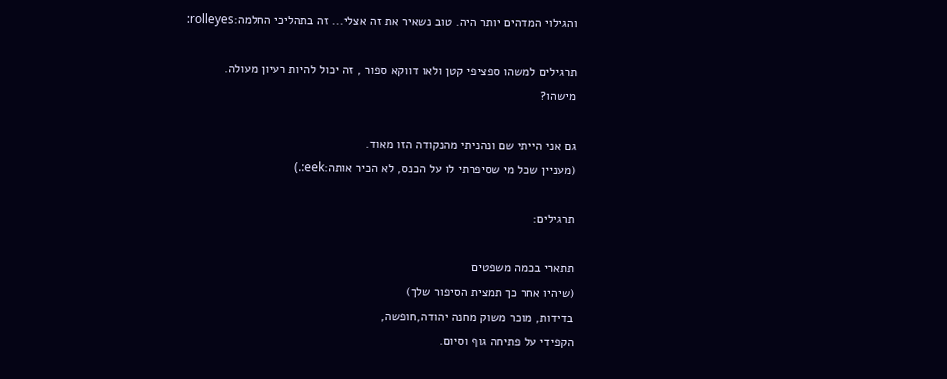והגילוי המדהים יותר היה. טוב נשאיר את זה אצלי... זה בתהליכי החלמה:rolleyes:

תרגילים למשהו ספציפי קטן ולאו דווקא ספור , זה יכול להיות רעיון מעולה.
מישהו?

גם אני הייתי שם ונהניתי מהנקודה הזו מאוד.
(מעניין שכל מי שסיפרתי לו על הכנס, לא הכיר אותה:eek:.)

תרגילים:

תתארי בכמה משפטים
(שיהיו אחר כך תמצית הסיפור שלך)
בדידות, מוכר משוק מחנה יהודה,חופשה,
הקפידי על פתיחה גוף וסיום.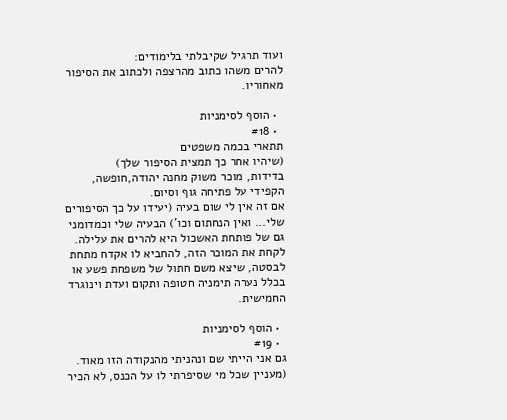ועוד תרגיל שקיבלתי בלימודים:
להרים משהו כתוב מהרצפה ולכתוב את הסיפור מאחוריו.

  • הוסף לסימניות
  • #18
תתארי בכמה משפטים
(שיהיו אחר כך תמצית הסיפור שלך)
בדידות, מוכר משוק מחנה יהודה,חופשה,
הקפידי על פתיחה גוף וסיום.
אם זה אין לי שום בעיה (יעידו על כך הסיפורים שלי... ואין הנחתום וכו') הבעיה שלי וכמדומני גם של פותחת האשכול היא להרים את עלילה. לקחת את המוכר הזה, להחביא לו אקדח מתחת לבסטה, שיצא משם חתול של משפחת פשע או בכלל נערה תימניה חטופה ותקום ועדת וינוגרד החמישית.

  • הוסף לסימניות
  • #19
גם אני הייתי שם ונהניתי מהנקודה הזו מאוד.
(מעניין שכל מי שסיפרתי לו על הכנס, לא הכיר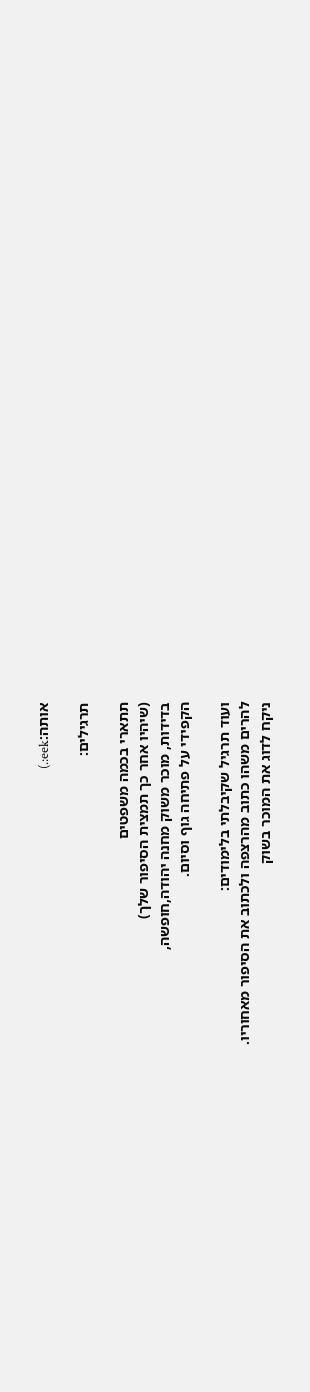אותה:eek:.)

תרגילים:

תתארי בכמה משפטים
(שיהיו אחר כך תמצית הסיפור שלך)
בדידות, מוכר משוק מחנה יהודה,חופשה,
הקפידי על פתיחה גוף וסיום.

ועוד תרגיל שקיבלתי בלימודים:
להרים משהו כתוב מהרצפה ולכתוב את הסיפור מאחוריו.
ניקח לדוג את המוכר בשוק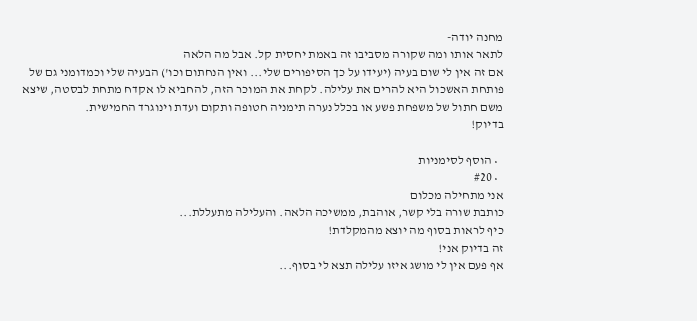מחנה יודה-
לתאר אותו ומה שקורה מסביבו זה באמת יחסית קל. אבל מה הלאה
אם זה אין לי שום בעיה (יעידו על כך הסיפורים שלי... ואין הנחתום וכו') הבעיה שלי וכמדומני גם של פותחת האשכול היא להרים את עלילה. לקחת את המוכר הזה, להחביא לו אקדח מתחת לבסטה, שיצא משם חתול של משפחת פשע או בכלל נערה תימניה חטופה ותקום ועדת וינוגרד החמישית.
בדיוק!

  • הוסף לסימניות
  • #20
אני מתחילה מכלום
כותבת שורה בלי קשר, אוהבת, ממשיכה הלאה. והעלילה מתעללת...
כיף לראות בסוף מה יוצא מהמקלדת!
זה בדיוק אני!
אף פעם אין לי מושג איזו עלילה תצא לי בסוף...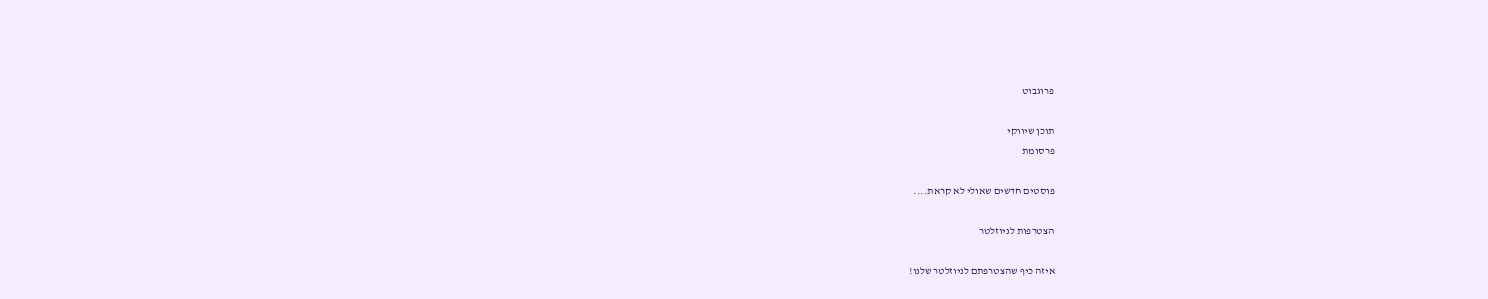פרוגבוט

תוכן שיווקי
פרסומת

פוסטים חדשים שאולי לא קראת....

הצטרפות לניוזלטר

איזה כיף שהצטרפתם לניוזלטר שלנו!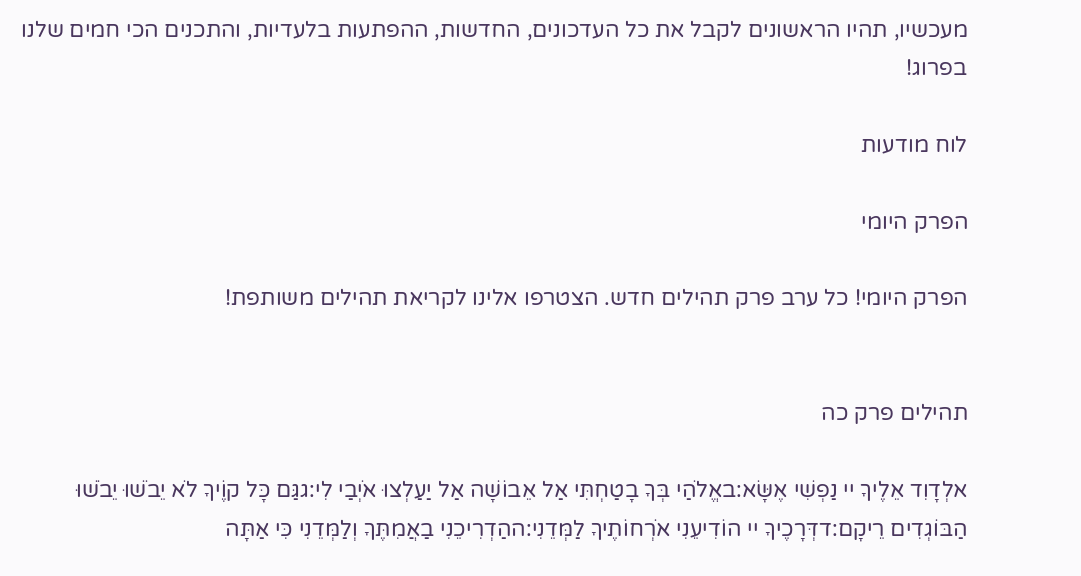מעכשיו, תהיו הראשונים לקבל את כל העדכונים, החדשות, ההפתעות בלעדיות, והתכנים הכי חמים שלנו בפרוג!

לוח מודעות

הפרק היומי

הפרק היומי! כל ערב פרק תהילים חדש. הצטרפו אלינו לקריאת תהילים משותפת!


תהילים פרק כה

אלְדָוִד אֵלֶיךָ יי נַפְשִׁי אֶשָּׂא:באֱלֹהַי בְּךָ בָטַחְתִּי אַל אֵבוֹשָׁה אַל יַעַלְצוּ אֹיְבַי לִי:גגַּם כָּל קוֶֹיךָ לֹא יֵבֹשׁוּ יֵבֹשׁוּ הַבּוֹגְדִים רֵיקָם:דדְּרָכֶיךָ יי הוֹדִיעֵנִי אֹרְחוֹתֶיךָ לַמְּדֵנִי:ההַדְרִיכֵנִי בַאֲמִתֶּךָ וְלַמְּדֵנִי כִּי אַתָּה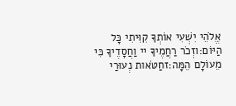אֱלֹהֵי יִשְׁעִי אוֹתְךָ קִוִּיתִי כָּל הַיּוֹם:וזְכֹר רַחֲמֶיךָ יי וַחֲסָדֶיךָ כִּי מֵעוֹלָם הֵמָּה:זחַטֹּאות נְעוּרַי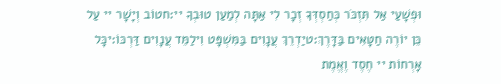וּפְשָׁעַי אַל תִּזְכֹּר כְּחַסְדְּךָ זְכָר לִי אַתָּה לְמַעַן טוּבְךָ יי:חטוֹב וְיָשָׁר יי עַל כֵּן יוֹרֶה חַטָּאִים בַּדָּרֶךְ:טיַדְרֵךְ עֲנָוִים בַּמִּשְׁפָּט וִילַמֵּד עֲנָוִים דַּרְכּוֹ:יכָּל אָרְחוֹת יי חֶסֶד וֶאֱמֶת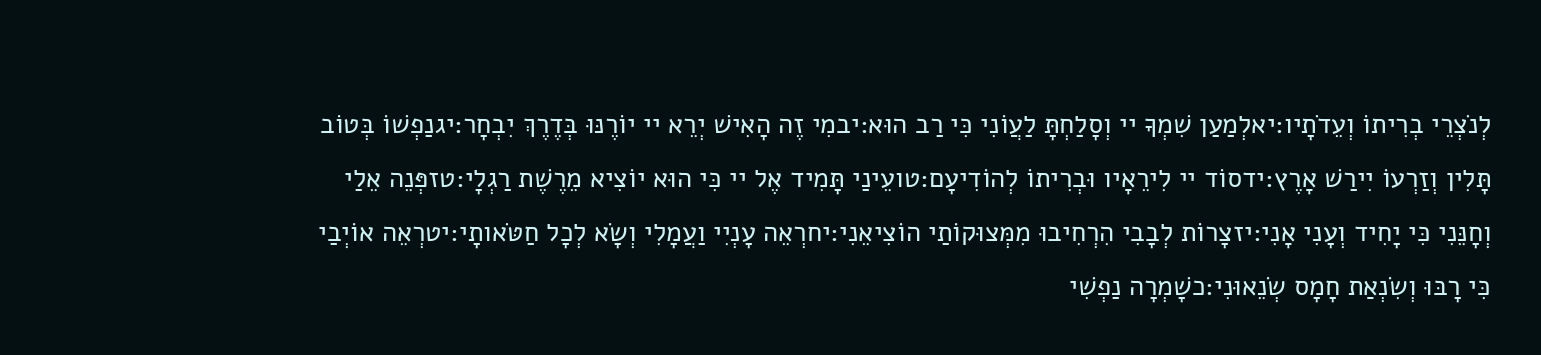לְנֹצְרֵי בְרִיתוֹ וְעֵדֹתָיו:יאלְמַעַן שִׁמְךָ יי וְסָלַחְתָּ לַעֲוֹנִי כִּי רַב הוּא:יבמִי זֶה הָאִישׁ יְרֵא יי יוֹרֶנּוּ בְּדֶרֶךְ יִבְחָר:יגנַפְשׁוֹ בְּטוֹב תָּלִין וְזַרְעוֹ יִירַשׁ אָרֶץ:ידסוֹד יי לִירֵאָיו וּבְרִיתוֹ לְהוֹדִיעָם:טועֵינַי תָּמִיד אֶל יי כִּי הוּא יוֹצִיא מֵרֶשֶׁת רַגְלָי:טזפְּנֵה אֵלַי וְחָנֵּנִי כִּי יָחִיד וְעָנִי אָנִי:יזצָרוֹת לְבָבִי הִרְחִיבוּ מִמְּצוּקוֹתַי הוֹצִיאֵנִי:יחרְאֵה עָנְיִי וַעֲמָלִי וְשָׂא לְכָל חַטֹּאותָי:יטרְאֵה אוֹיְבַי כִּי רָבּוּ וְשִׂנְאַת חָמָס שְׂנֵאוּנִי:כשָׁמְרָה נַפְשִׁי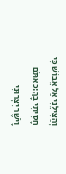וְהַצִּילֵנִי אַל אֵבוֹשׁ כִּי חָסִיתִי בָךְ:כאתֹּם וָיֹשֶׁר יִצְּרוּנִי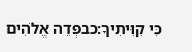כִּי קִוִּיתִיךָ:כבפְּדֵה אֱלֹהִים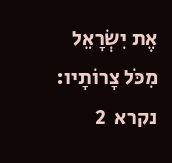אֶת יִשְׂרָאֵל מִכֹּל צָרוֹתָיו:
נקרא  2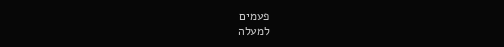פעמים
למעלה